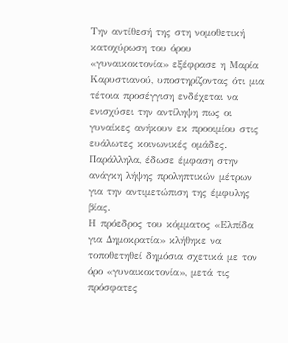Την αντίθεσή της στη νομοθετική κατοχύρωση του όρου «γυναικοκτονία» εξέφρασε η Μαρία Καρυστιανού, υποστηρίζοντας ότι μια τέτοια προσέγγιση ενδέχεται να ενισχύσει την αντίληψη πως οι γυναίκες ανήκουν εκ προοιμίου στις ευάλωτες κοινωνικές ομάδες. Παράλληλα, έδωσε έμφαση στην ανάγκη λήψης προληπτικών μέτρων για την αντιμετώπιση της έμφυλης βίας.
Η πρόεδρος του κόμματος «Ελπίδα για Δημοκρατία» κλήθηκε να τοποθετηθεί δημόσια σχετικά με τον όρο «γυναικοκτονία», μετά τις πρόσφατες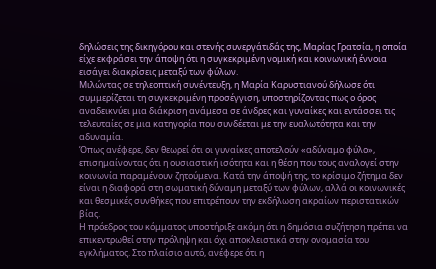δηλώσεις της δικηγόρου και στενής συνεργάτιδάς της, Μαρίας Γρατσία, η οποία είχε εκφράσει την άποψη ότι η συγκεκριμένη νομική και κοινωνική έννοια εισάγει διακρίσεις μεταξύ των φύλων.
Μιλώντας σε τηλεοπτική συνέντευξη, η Μαρία Καρυστιανού δήλωσε ότι συμμερίζεται τη συγκεκριμένη προσέγγιση, υποστηρίζοντας πως ο όρος αναδεικνύει μια διάκριση ανάμεσα σε άνδρες και γυναίκες και εντάσσει τις τελευταίες σε μια κατηγορία που συνδέεται με την ευαλωτότητα και την αδυναμία.
Όπως ανέφερε, δεν θεωρεί ότι οι γυναίκες αποτελούν «αδύναμο φύλο», επισημαίνοντας ότι η ουσιαστική ισότητα και η θέση που τους αναλογεί στην κοινωνία παραμένουν ζητούμενα. Κατά την άποψή της, το κρίσιμο ζήτημα δεν είναι η διαφορά στη σωματική δύναμη μεταξύ των φύλων, αλλά οι κοινωνικές και θεσμικές συνθήκες που επιτρέπουν την εκδήλωση ακραίων περιστατικών βίας.
Η πρόεδρος του κόμματος υποστήριξε ακόμη ότι η δημόσια συζήτηση πρέπει να επικεντρωθεί στην πρόληψη και όχι αποκλειστικά στην ονομασία του εγκλήματος. Στο πλαίσιο αυτό, ανέφερε ότι η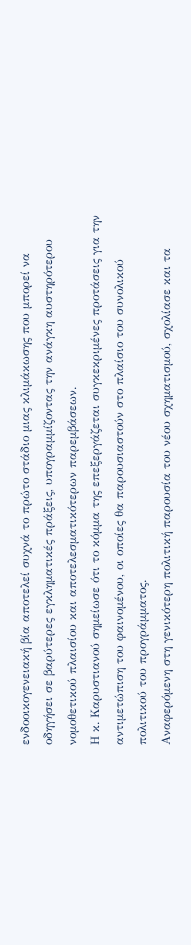ενδοοικογενειακή βία αποτελεί συχνά το πρώτο στάδιο μιας κλιμάκωσης που μπορεί να οδηγήσει σε βαρύτερες εγκληματικές πράξεις, υπογραμμίζοντας την ανάγκη αυστηρότερου νομοθετικού πλαισίου και αποτελεσματικότερων παρεμβάσεων.
Η κ. Καρυστιανού σημείωσε ότι το κόμμα της επεξεργάζεται συγκεκριμένες προτάσεις για την αντιμετώπιση του φαινομένου, οι οποίες θα παρουσιαστούν στο πλαίσιο του συνολικού πολιτικού του προγράμματος.
Αναφερόμενη στη γενικότερη πολιτική παρουσία του νέου σχηματισμού, σχολίασε και τα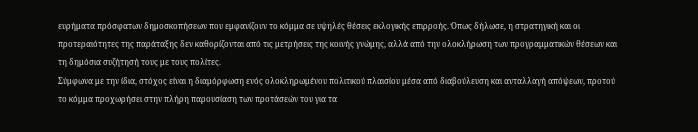ευρήματα πρόσφατων δημοσκοπήσεων που εμφανίζουν το κόμμα σε υψηλές θέσεις εκλογικής επιρροής. Όπως δήλωσε, η στρατηγική και οι προτεραιότητες της παράταξης δεν καθορίζονται από τις μετρήσεις της κοινής γνώμης, αλλά από την ολοκλήρωση των προγραμματικών θέσεων και τη δημόσια συζήτησή τους με τους πολίτες.
Σύμφωνα με την ίδια, στόχος είναι η διαμόρφωση ενός ολοκληρωμένου πολιτικού πλαισίου μέσα από διαβούλευση και ανταλλαγή απόψεων, προτού το κόμμα προχωρήσει στην πλήρη παρουσίαση των προτάσεών του για τα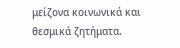μείζονα κοινωνικά και θεσμικά ζητήματα.